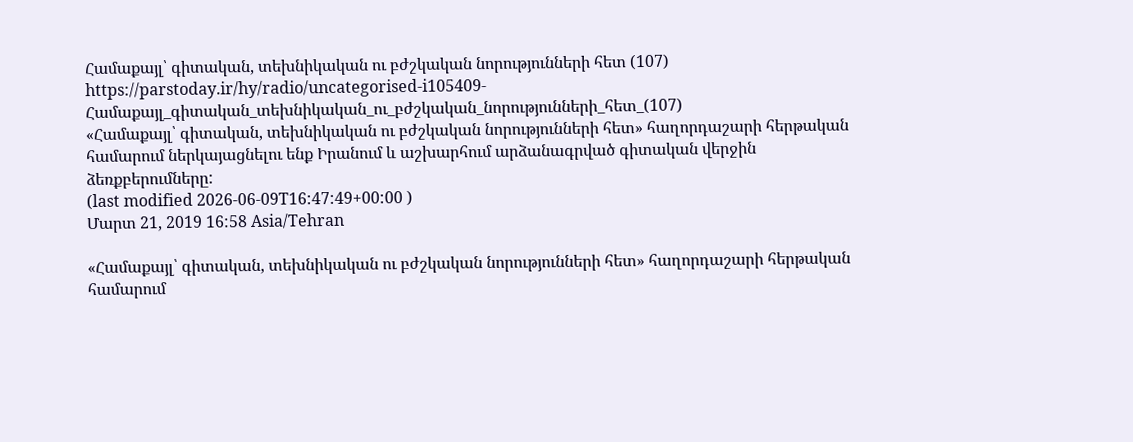Համաքայլ՝ գիտական, տեխնիկական ու բժշկական նորությունների հետ (107)
https://parstoday.ir/hy/radio/uncategorised-i105409-Համաքայլ_գիտական_տեխնիկական_ու_բժշկական_նորությունների_հետ_(107)
«Համաքայլ՝ գիտական, տեխնիկական ու բժշկական նորությունների հետ» հաղորդաշարի հերթական համարում ներկայացնելու ենք Իրանում և աշխարհում արձանագրված գիտական վերջին ձեռքբերումները:
(last modified 2026-06-09T16:47:49+00:00 )
Մարտ 21, 2019 16:58 Asia/Tehran

«Համաքայլ՝ գիտական, տեխնիկական ու բժշկական նորությունների հետ» հաղորդաշարի հերթական համարում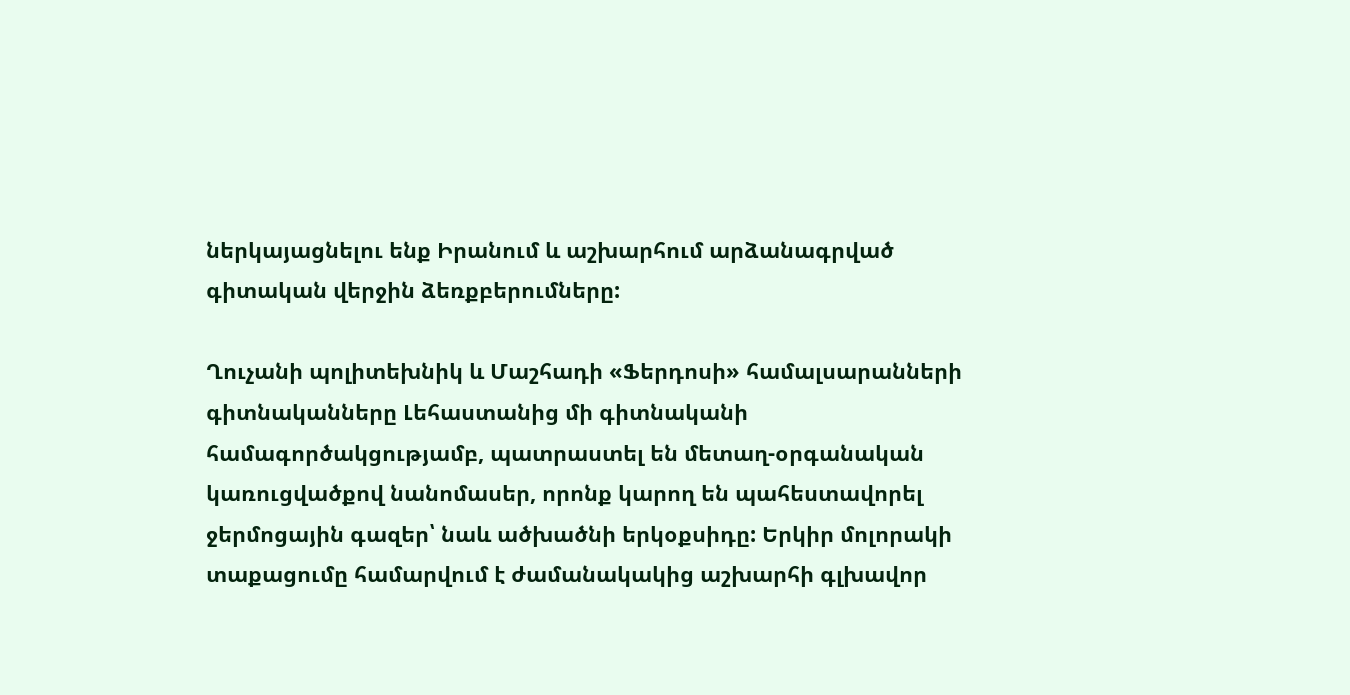ներկայացնելու ենք Իրանում և աշխարհում արձանագրված գիտական վերջին ձեռքբերումները:

Ղուչանի պոլիտեխնիկ և Մաշհադի «Ֆերդոսի» համալսարանների գիտնականները Լեհաստանից մի գիտնականի համագործակցությամբ, պատրաստել են մետաղ-օրգանական կառուցվածքով նանոմասեր, որոնք կարող են պահեստավորել ջերմոցային գազեր՝ նաև ածխածնի երկօքսիդը: Երկիր մոլորակի տաքացումը համարվում է ժամանակակից աշխարհի գլխավոր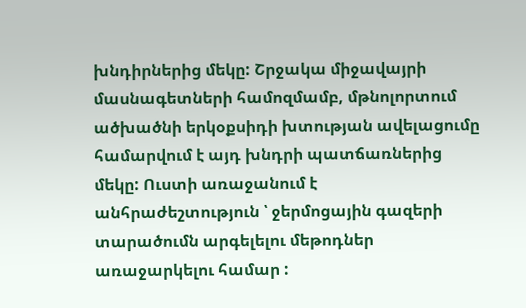խնդիրներից մեկը: Շրջակա միջավայրի մասնագետների համոզմամբ, մթնոլորտում ածխածնի երկօքսիդի խտության ավելացումը համարվում է այդ խնդրի պատճառներից մեկը: Ուստի առաջանում է անհրաժեշտություն ՝ ջերմոցային գազերի տարածումն արգելելու մեթոդներ առաջարկելու համար :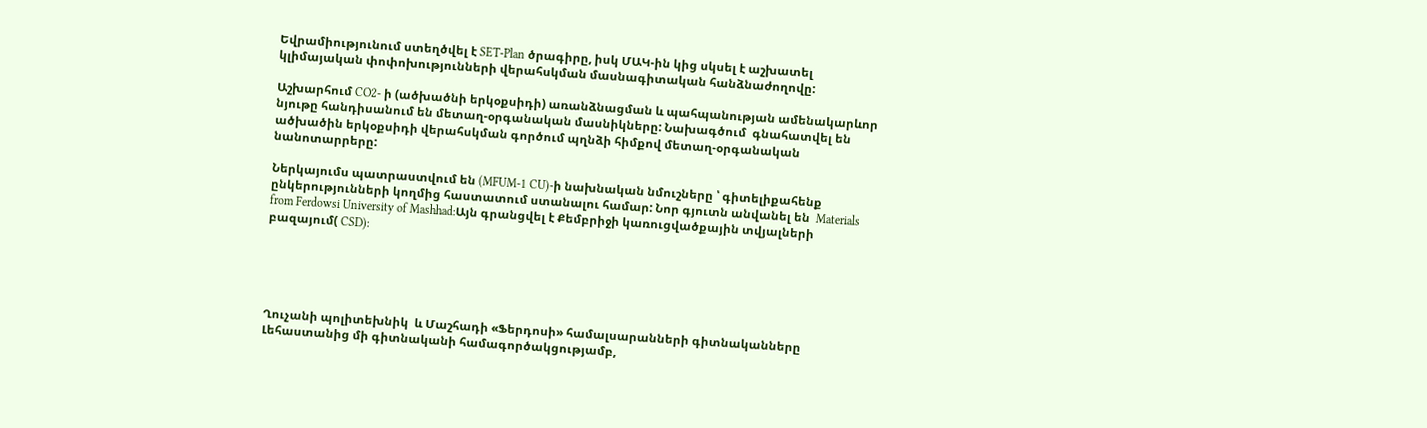Եվրամիությունում ստեղծվել է SET-Plan ծրագիրը, իսկ ՄԱԿ-ին կից սկսել է աշխատել կլիմայական փոփոխությունների վերահսկման մասնագիտական հանձնաժողովը:

Աշխարհում CO2- ի (ածխածնի երկօքսիդի) առանձնացման և պահպանության ամենակարևոր նյութը հանդիսանում են մետաղ-օրգանական մասնիկները: Նախագծում  գնահատվել են ածխածին երկօքսիդի վերահսկման գործում պղնձի հիմքով մետաղ-օրգանական  նանոտարրերը:

Ներկայումս պատրաստվում են (MFUM-1 CU)-ի նախնական նմուշները ՝ գիտելիքահենք ընկերությունների կողմից հաստատում ստանալու համար: Նոր գյուտն անվանել են  Materials from Ferdowsi University of Mashhad:Այն գրանցվել է Քեմբրիջի կառուցվածքային տվյալների բազայում( CSD):





Ղուչանի պոլիտեխնիկ  և Մաշհադի «Ֆերդոսի» համալսարանների գիտնականները Լեհաստանից մի գիտնականի համագործակցությամբ,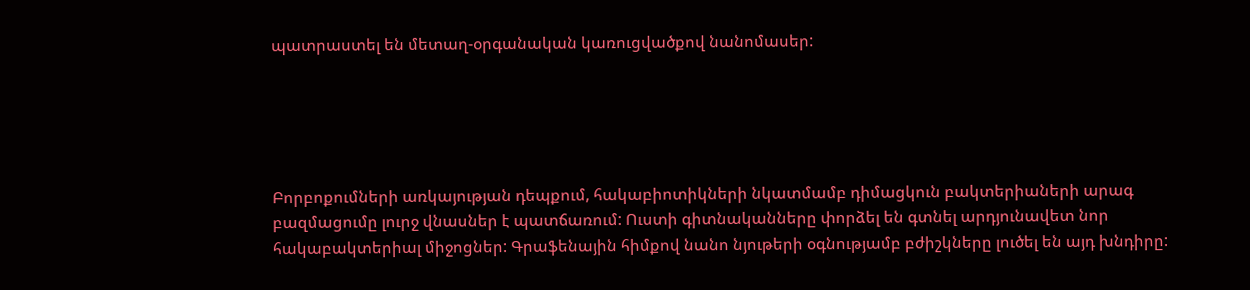պատրաստել են մետաղ-օրգանական կառուցվածքով նանոմասեր:





Բորբոքումների առկայության դեպքում, հակաբիոտիկների նկատմամբ դիմացկուն բակտերիաների արագ բազմացումը լուրջ վնասներ է պատճառում: Ուստի գիտնականները փորձել են գտնել արդյունավետ նոր հակաբակտերիալ միջոցներ: Գրաֆենային հիմքով նանո նյութերի օգնությամբ բժիշկները լուծել են այդ խնդիրը: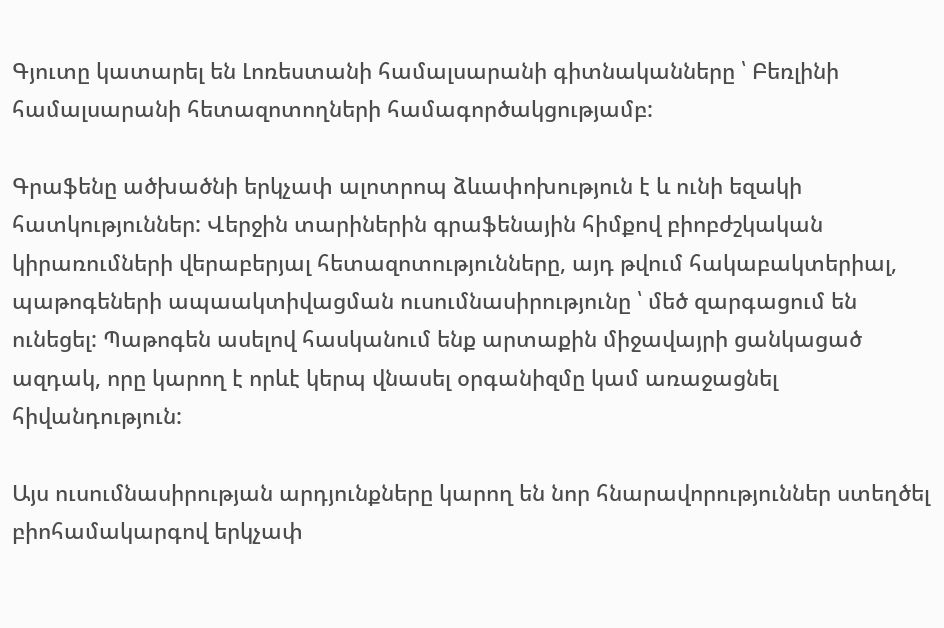Գյուտը կատարել են Լոռեստանի համալսարանի գիտնականները ՝ Բեռլինի համալսարանի հետազոտողների համագործակցությամբ:

Գրաֆենը ածխածնի երկչափ ալոտրոպ ձևափոխություն է և ունի եզակի հատկություններ: Վերջին տարիներին գրաֆենային հիմքով բիոբժշկական կիրառումների վերաբերյալ հետազոտությունները, այդ թվում հակաբակտերիալ, պաթոգեների ապաակտիվացման ուսումնասիրությունը ՝ մեծ զարգացում են ունեցել: Պաթոգեն ասելով հասկանում ենք արտաքին միջավայրի ցանկացած ազդակ, որը կարող է որևէ կերպ վնասել օրգանիզմը կամ առաջացնել հիվանդություն:

Այս ուսումնասիրության արդյունքները կարող են նոր հնարավորություններ ստեղծել բիոհամակարգով երկչափ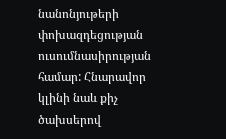նանոնյութերի փոխազդեցության ուսումնասիրության համար: Հնարավոր կլինի նաև քիչ ծախսերով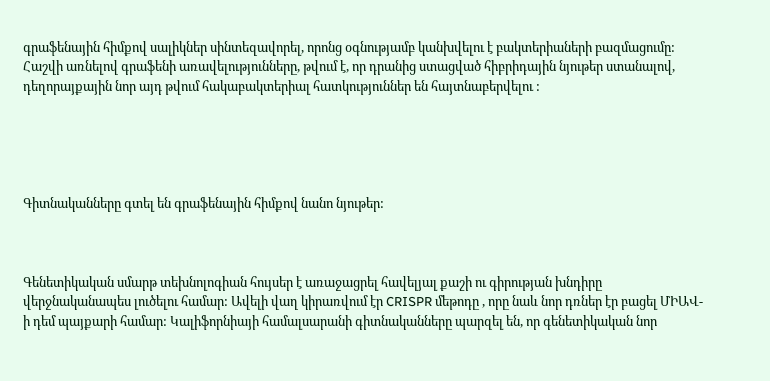գրաֆենային հիմքով սալիկներ սինտեզավորել, որոնց օգնությամբ կանխվելու է բակտերիաների բազմացումը: Հաշվի առնելով գրաֆենի առավելությունները, թվում է, որ դրանից ստացված հիբրիդային նյութեր ստանալով, դեղորայքային նոր այդ թվում հակաբակտերիալ հատկություններ են հայտնաբերվելու :





Գիտնականները գտել են գրաֆենային հիմքով նանո նյութեր:



Գենետիկական սմարթ տեխնոլոգիան հույսեր է առաջացրել հավելյալ քաշի ու գիրության խնդիրը վերջնականապես լուծելու համար: Ավելի վաղ կիրառվում էր CRISPR մեթոդը , որը նաև նոր դռներ էր բացել ՄԻԱՎ-ի դեմ պայքարի համար: Կալիֆորնիայի համալսարանի գիտնականները պարզել են, որ գենետիկական նոր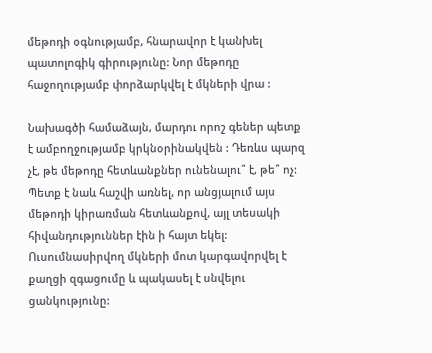մեթոդի օգնությամբ, հնարավոր է կանխել պատոլոգիկ գիրությունը: Նոր մեթոդը հաջողությամբ փորձարկվել է մկների վրա :

Նախագծի համաձայն, մարդու որոշ գեներ պետք է ամբողջությամբ կրկնօրինակվեն : Դեռևս պարզ չէ, թե մեթոդը հետևանքներ ունենալու՞ է, թե՞ ոչ: Պետք է նաև հաշվի առնել, որ անցյալում այս մեթոդի կիրառման հետևանքով, այլ տեսակի հիվանդություններ էին ի հայտ եկել: Ուսումնասիրվող մկների մոտ կարգավորվել է քաղցի զգացումը և պակասել է սնվելու ցանկությունը: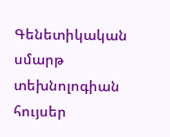Գենետիկական սմարթ տեխնոլոգիան հույսեր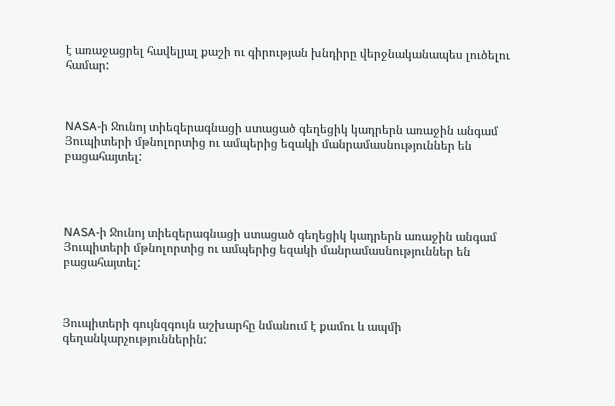է առաջացրել հավելյալ քաշի ու գիրության խնդիրը վերջնականապես լուծելու համար:



NASA-ի Ջունոյ տիեզերագնացի ստացած գեղեցիկ կադրերն առաջին անգամ Յուպիտերի մթնոլորտից ու ամպերից եզակի մանրամասնություններ են բացահայտել:




NASA-ի Ջունոյ տիեզերագնացի ստացած գեղեցիկ կադրերն առաջին անգամ Յուպիտերի մթնոլորտից ու ամպերից եզակի մանրամասնություններ են բացահայտել:



Յուպիտերի գույնզգույն աշխարհը նմանում է քամու և ապմի գեղանկարչություններին: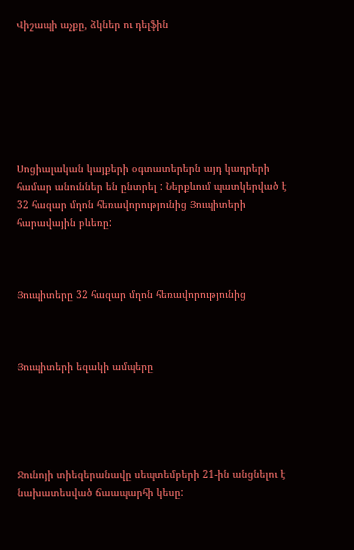Վիշապի աչքը, ձկներ ու դելֆին







Սոցիալական կայքերի օգտատերերն այդ կադրերի համար անուններ են ընտրել : Ներքևում պատկերված է 32 հազար մղոն հեռավորությունից Յուպիտերի հարավային բևեռը:



Յուպիտերը 32 հազար մղոն հեռավորությունից



Յուպիտերի եզակի ամպերը





Ջունոյի տիեզերանավը սեպտեմբերի 21-ին անցնելու է նախատեսված ճաապարհի կեսը: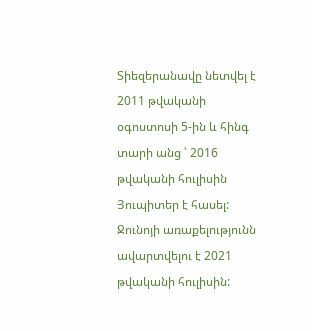Տիեզերանավը նետվել է 2011 թվականի օգոստոսի 5-ին և հինգ տարի անց ՝ 2016 թվականի հուլիսին Յուպիտեր է հասել: Ջունոյի առաքելությունն ավարտվելու է 2021 թվականի հուլիսին: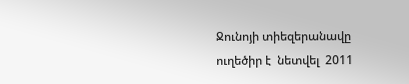Ջունոյի տիեզերանավը ուղեծիր է  նետվել  2011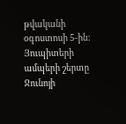թվականի օգոստոսի 5-ին:
Յուպիտերի ամպերի շերտը
Ջունոյի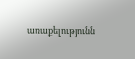առաքելությունն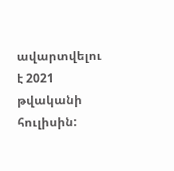ավարտվելու է 2021 թվականի հուլիսին: